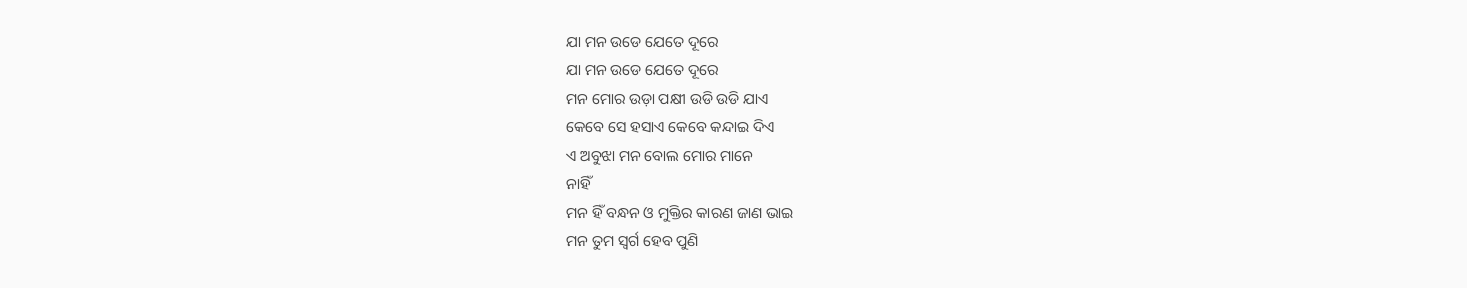ଯା ମନ ଉଡେ ଯେତେ ଦୂରେ
ଯା ମନ ଉଡେ ଯେତେ ଦୂରେ
ମନ ମୋର ଉଡ଼ା ପକ୍ଷୀ ଉଡି ଉଡି ଯାଏ
କେବେ ସେ ହସାଏ କେବେ କନ୍ଦାଇ ଦିଏ
ଏ ଅବୁଝା ମନ ବୋଲ ମୋର ମାନେ
ନାହିଁ
ମନ ହିଁ ବନ୍ଧନ ଓ ମୁକ୍ତିର କାରଣ ଜାଣ ଭାଇ
ମନ ତୁମ ସ୍ୱର୍ଗ ହେବ ପୁଣି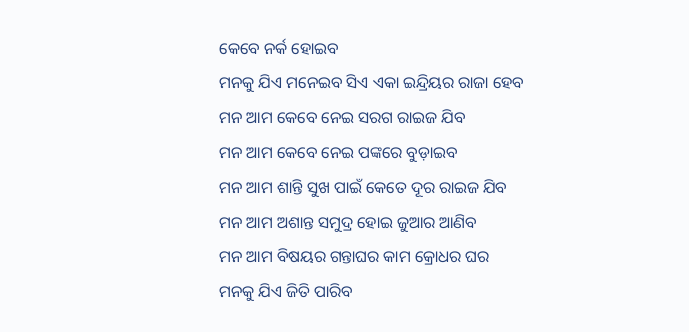କେବେ ନର୍କ ହୋଇବ
ମନକୁ ଯିଏ ମନେଇବ ସିଏ ଏକା ଇନ୍ଦ୍ରିୟର ରାଜା ହେବ
ମନ ଆମ କେବେ ନେଇ ସରଗ ରାଇଜ ଯିବ
ମନ ଆମ କେବେ ନେଇ ପଙ୍କରେ ବୁଡ଼ାଇବ
ମନ ଆମ ଶାନ୍ତି ସୁଖ ପାଇଁ କେତେ ଦୂର ରାଇଜ ଯିବ
ମନ ଆମ ଅଶାନ୍ତ ସମୁଦ୍ର ହୋଇ ଜୁଆର ଆଣିବ
ମନ ଆମ ବିଷୟର ଗନ୍ତାଘର କାମ କ୍ରୋଧର ଘର
ମନକୁ ଯିଏ ଜିତି ପାରିବ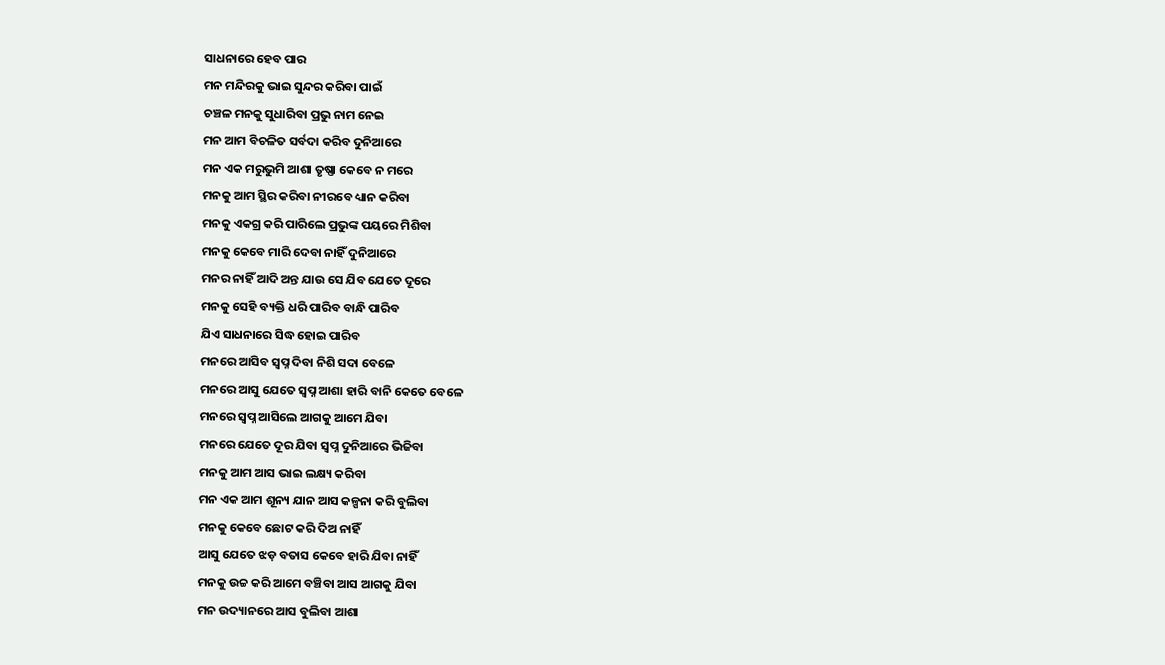ସାଧନାରେ ହେବ ପାର
ମନ ମନ୍ଦିରକୁ ଭାଇ ସୁନ୍ଦର କରିବା ପାଇଁ
ଚଞ୍ଚଳ ମନକୁ ସୁଧାରିବା ପ୍ରଭୁ ନାମ ନେଇ
ମନ ଆମ ବିଚଳିତ ସର୍ବଦା କରିବ ଦୁନିଆରେ
ମନ ଏକ ମରୁଭୁମି ଆଶା ତୃଷ୍ଣା କେବେ ନ ମରେ
ମନକୁ ଆମ ସ୍ଥିର କରିବା ନୀରବେ ଧ୍ୟାନ କରିବା
ମନକୁ ଏକଗ୍ର କରି ପାରିଲେ ପ୍ରଭୁଙ୍କ ପୟରେ ମିଶିବା
ମନକୁ କେବେ ମାରି ଦେବା ନାହିଁ ଦୁନିଆରେ
ମନର ନାହିଁ ଆଦି ଅନ୍ତ ଯାଉ ସେ ଯିବ ଯେତେ ଦୂରେ
ମନକୁ ସେହି ବ୍ୟକ୍ତି ଧରି ପାରିବ ବାନ୍ଧି ପାରିବ
ଯିଏ ସାଧନାରେ ସିଦ୍ଧ ହୋଇ ପାରିବ
ମନରେ ଆସିବ ସ୍ବପ୍ନ ଦିବା ନିଶି ସଦା ବେଳେ
ମନରେ ଆସୁ ଯେତେ ସ୍ବପ୍ନ ଆଶା ହାରି ବାନି କେତେ ବେଳେ
ମନରେ ସ୍ୱପ୍ନ ଆସିଲେ ଆଗକୁ ଆମେ ଯିବା
ମନରେ ଯେତେ ଦୂର ଯିବା ସ୍ବପ୍ନ ଦୁନିଆରେ ଭିଜିବା
ମନକୁ ଆମ ଆସ ଭାଇ ଲକ୍ଷ୍ୟ କରିବା
ମନ ଏକ ଆମ ଶୂନ୍ୟ ଯାନ ଆସ କଳ୍ପନା କରି ବୁଲିବା
ମନକୁ କେବେ ଛୋଟ କରି ଦିଅ ନାହିଁ
ଆସୁ ଯେତେ ଝଡ଼ ବତାସ କେବେ ହାରି ଯିବା ନାହିଁ
ମନକୁ ଉଚ୍ଚ କରି ଆମେ ବଞ୍ଚିବା ଆସ ଆଗକୁ ଯିବା
ମନ ଉଦ୍ୟାନରେ ଆସ ବୁଲିବା ଆଶା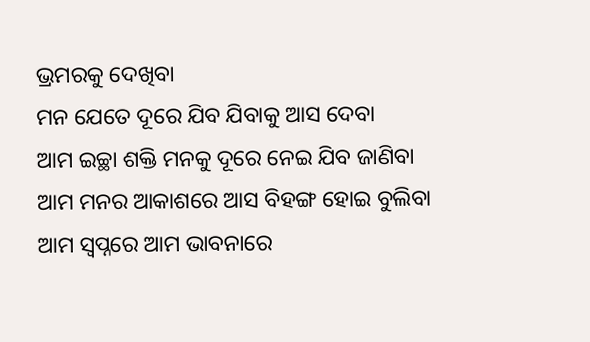ଭ୍ରମରକୁ ଦେଖିବା
ମନ ଯେତେ ଦୂରେ ଯିବ ଯିବାକୁ ଆସ ଦେବା
ଆମ ଇଚ୍ଛା ଶକ୍ତି ମନକୁ ଦୂରେ ନେଇ ଯିବ ଜାଣିବା
ଆମ ମନର ଆକାଶରେ ଆସ ବିହଙ୍ଗ ହୋଇ ବୁଲିବା
ଆମ ସ୍ବପ୍ନରେ ଆମ ଭାବନାରେ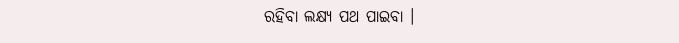ରହିବା ଲକ୍ଷ୍ୟ ପଥ ପାଇବା ।